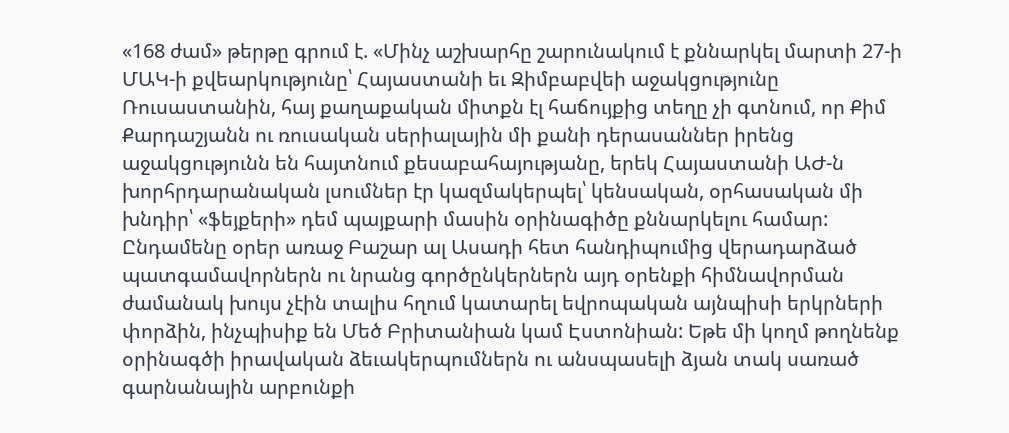«168 ժամ» թերթը գրում է. «Մինչ աշխարհը շարունակում է քննարկել մարտի 27-ի ՄԱԿ-ի քվեարկությունը՝ Հայաստանի եւ Զիմբաբվեի աջակցությունը Ռուսաստանին, հայ քաղաքական միտքն էլ հաճույքից տեղը չի գտնում, որ Քիմ Քարդաշյանն ու ռուսական սերիալային մի քանի դերասաններ իրենց աջակցությունն են հայտնում քեսաբահայությանը, երեկ Հայաստանի ԱԺ-ն խորհրդարանական լսումներ էր կազմակերպել՝ կենսական, օրհասական մի խնդիր՝ «ֆեյքերի» դեմ պայքարի մասին օրինագիծը քննարկելու համար:
Ընդամենը օրեր առաջ Բաշար ալ Ասադի հետ հանդիպումից վերադարձած պատգամավորներն ու նրանց գործընկերներն այդ օրենքի հիմնավորման ժամանակ խույս չէին տալիս հղում կատարել եվրոպական այնպիսի երկրների փորձին, ինչպիսիք են Մեծ Բրիտանիան կամ Էստոնիան: Եթե մի կողմ թողնենք օրինագծի իրավական ձեւակերպումներն ու անսպասելի ձյան տակ սառած գարնանային արբունքի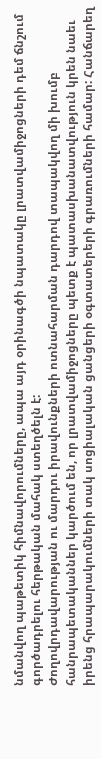նմանվող պաթետիկ հիմնավորումները, ապա այդ օրինագծի նպատակը լրատվամիջոցների դեմ ճնշում գործադրելու հերթական մահակ ստեղծելն է:
Ժողովրդավարության ու մարդու իրավունքների ոտնահարման դարդով տապակվող մի խումբ հանրապետականներ կարծում են, որ լրատվամիջոցները պետք է պատասխանատվություն կրեն նաեւ իրենց հրապարակումների տակ սոցիալական ցանցերի օգտատերերի գրառումների համար: Հանճարեղ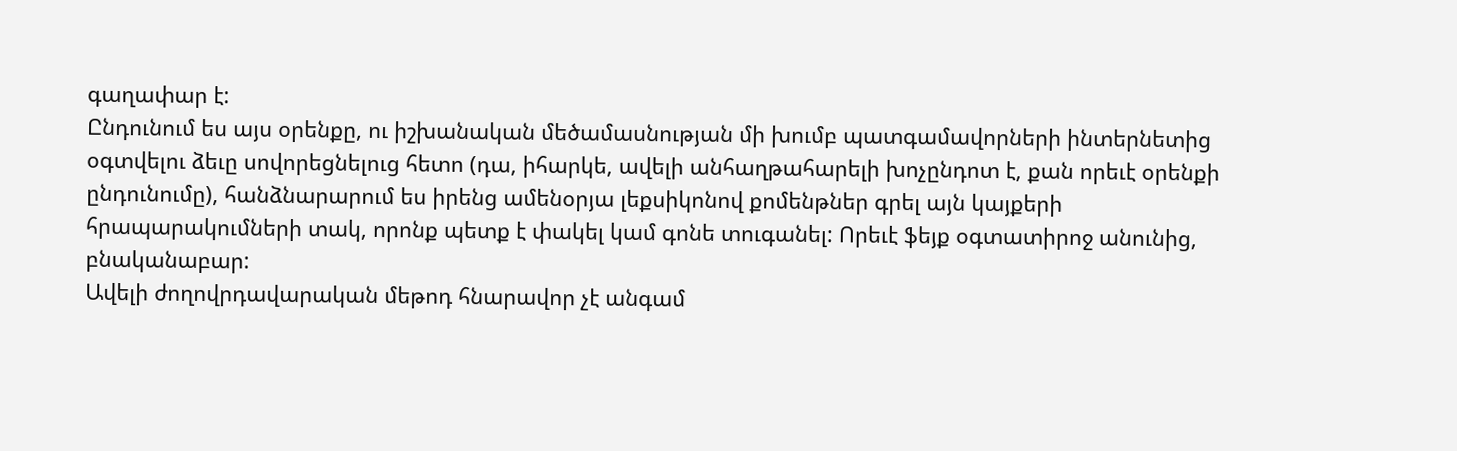գաղափար է:
Ընդունում ես այս օրենքը, ու իշխանական մեծամասնության մի խումբ պատգամավորների ինտերնետից օգտվելու ձեւը սովորեցնելուց հետո (դա, իհարկե, ավելի անհաղթահարելի խոչընդոտ է, քան որեւէ օրենքի ընդունումը), հանձնարարում ես իրենց ամենօրյա լեքսիկոնով քոմենթներ գրել այն կայքերի հրապարակումների տակ, որոնք պետք է փակել կամ գոնե տուգանել: Որեւէ ֆեյք օգտատիրոջ անունից, բնականաբար:
Ավելի ժողովրդավարական մեթոդ հնարավոր չէ անգամ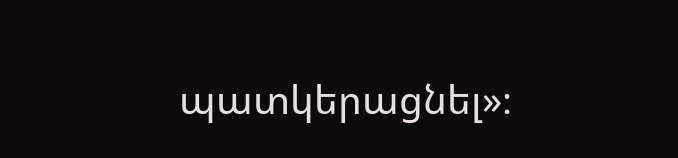պատկերացնել»։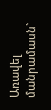Առավել մանրամասն`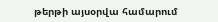թերթի այսօրվա համարում